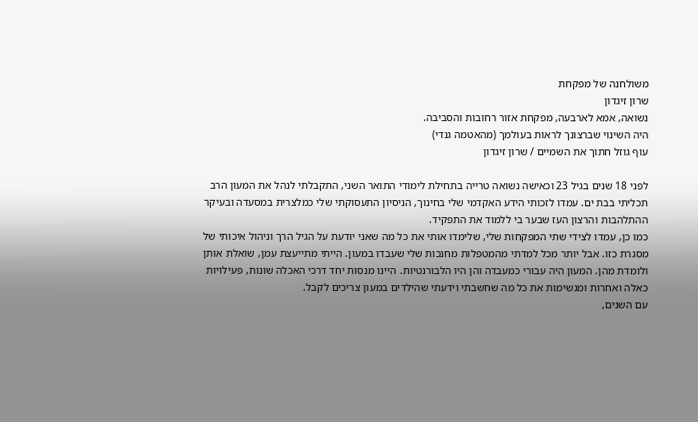משולחנה של מפקחת
שרון זיגדון
נשואה, אמא לארבעה, מפקחת אזור רחובות והסביבה.
היה השינוי שברצונך לראות בעולמך (מהאטמה גנדי)
עוף גוזל חתוך את השמיים / שרון זיגדון

לפני 18 שנים בגיל 23 וכאישה נשואה טרייה בתחילת לימודי התואר השני, התקבלתי לנהל את המעון הרב תכליתי בבת ים. עמדו לזכותי הידע האקדמי שלי בחינוך, הניסיון התעסוקתי שלי כמלצרית במסעדה ובעיקר ההתלהבות והרצון העז שבער בי ללמוד את התפקיד.
כמו כן, עמדו לצידי שתי המפקחות שלי, שלימדו אותי את כל מה שאני יודעת על הגיל הרך וניהול איכותי של מסגרת כזו. אבל יותר מכל למדתי מהמטפלות מחנכות שלי שעבדו במעון. הייתי מתייעצת עמן, שואלת אותן ולומדת מהן. המעון היה עבורי כמעבדה והן היו הלבורנטיות. היינו מנסות יחד דרכי האכלה שונות, פעילויות כאלה ואחרות ומגשימות את כל מה שחשבתי וידעתי שהילדים במעון צריכים לקבל.
עם השנים,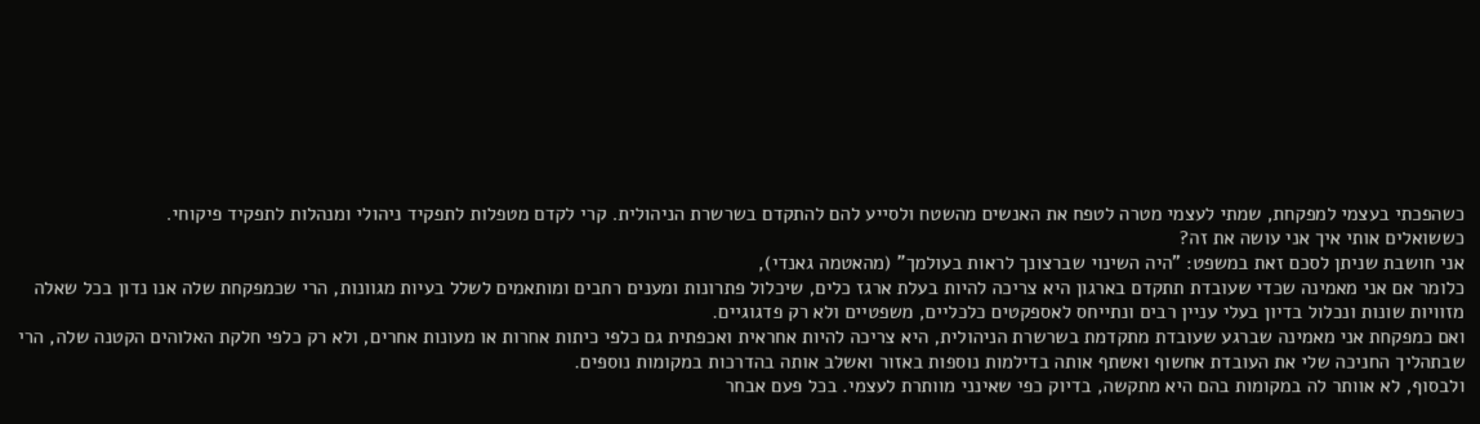כשהפכתי בעצמי למפקחת, שמתי לעצמי מטרה לטפח את האנשים מהשטח ולסייע להם להתקדם בשרשרת הניהולית. קרי לקדם מטפלות לתפקיד ניהולי ומנהלות לתפקיד פיקוחי.
כששואלים אותי איך אני עושה את זה?
אני חושבת שניתן לסכם זאת במשפט: "היה השינוי שברצונך לראות בעולמך" (מהאטמה גאנדי),
כלומר אם אני מאמינה שכדי שעובדת תתקדם בארגון היא צריכה להיות בעלת ארגז כלים, שיכלול פתרונות ומענים רחבים ומותאמים לשלל בעיות מגוונות, הרי שכמפקחת שלה אנו נדון בכל שאלה מזוויות שונות ונכלול בדיון בעלי עניין רבים ונתייחס לאספקטים כלכליים, משפטיים ולא רק פדגוגיים.
ואם כמפקחת אני מאמינה שברגע שעובדת מתקדמת בשרשרת הניהולית, היא צריכה להיות אחראית ואכפתית גם כלפי כיתות אחרות או מעונות אחרים, ולא רק כלפי חלקת האלוהים הקטנה שלה, הרי שבתהליך החניכה שלי את העובדת אחשוף ואשתף אותה בדילמות נוספות באזור ואשלב אותה בהדרכות במקומות נוספים.
ולבסוף, לא אוותר לה במקומות בהם היא מתקשה, בדיוק כפי שאינני מוותרת לעצמי. בכל פעם אבחר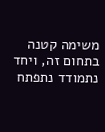משימה קטנה בתחום זה, ויחד נתמודד נתפתח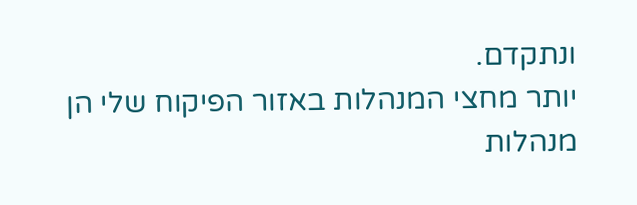ונתקדם.
יותר מחצי המנהלות באזור הפיקוח שלי הן מנהלות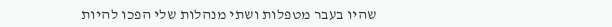שהיו בעבר מטפלות ושתי מנהלות שלי הפכו להיות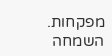מפקחות.
השמחה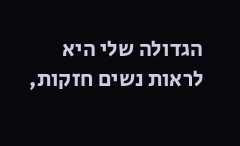הגדולה שלי היא לראות נשים חזקות,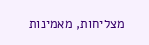מצליחות, מאמינות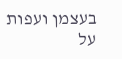בעצמן ועפות על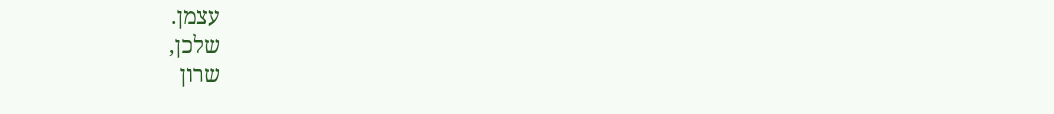עצמן.
שלכן,
שרון